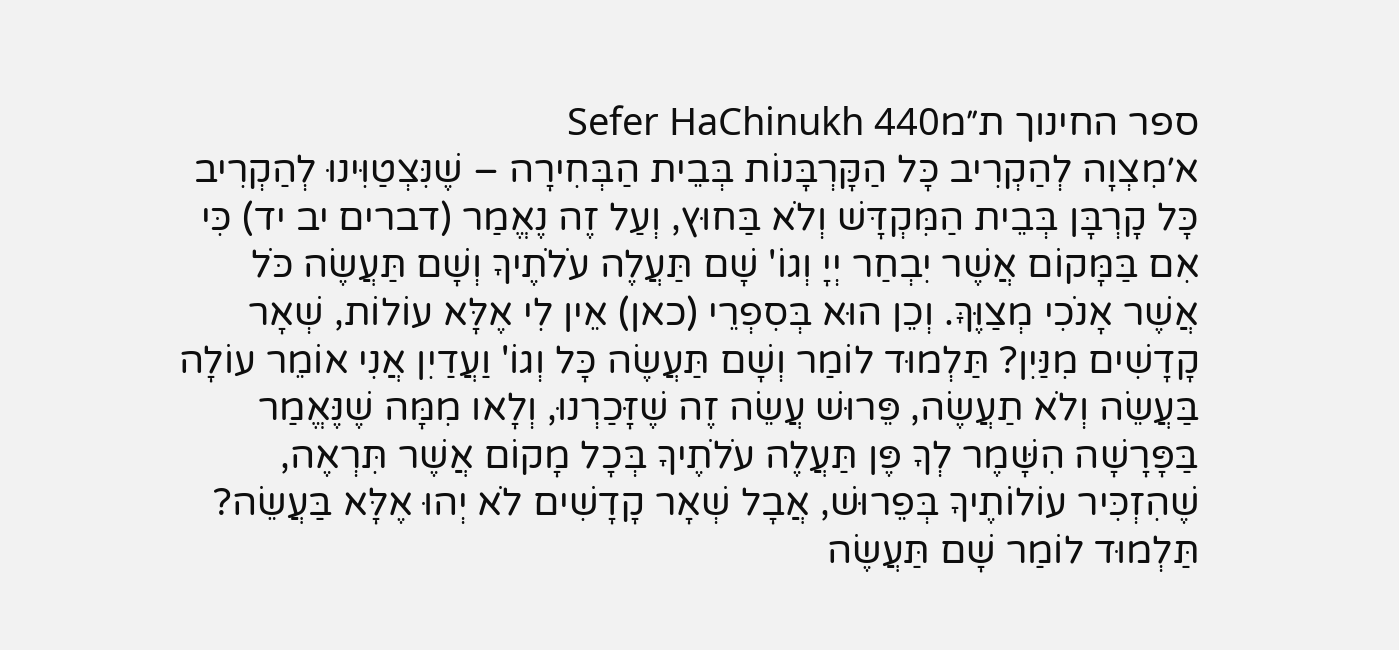ספר החינוך ת״מSefer HaChinukh 440
א׳מִצְוָה לְהַקְרִיב כָּל הַקָּרְבָּנוֹת בְּבֵית הַבְּחִירָה – שֶׁנִּצְטַוִּינוּ לְהַקְרִיב כָּל קָרְבָּן בְּבֵית הַמִּקְדָּשׁ וְלֹא בַּחוּץ, וְעַל זֶה נֶאֱמַר (דברים יב יד) כִּי אִם בַּמָּקוֹם אֲשֶׁר יִבְחַר יְיָ וְגוֹ' שָׁם תַּעֲלֶה עֹלֹתֶיךָ וְשָׁם תַּעֲשֶׂה כֹּל אֲשֶׁר אָנֹכִי מְצַוֶּךָּ. וְכֵן הוּא בְּסִפְרֵי (כאן) אֵין לִי אֶלָּא עוֹלוֹת, שְׁאָר קָדָשִׁים מִנַּיִן? תַּלְמוּד לוֹמַר וְשָׁם תַּעֲשֶׂה כָּל וְגוֹ' וַעֲדַיִן אֲנִי אוֹמֵר עוֹלָה בַּעֲשֵׂה וְלֹא תַעֲשֶׂה, פֵּרוּשׁ עֲשֵׂה זֶה שֶׁזָּכַרְנוּ, וְלָאו מִמָּה שֶׁנֶּאֱמַר בַּפָּרָשָׁה הִשָּׁמֶר לְךָ פֶּן תַּעֲלֶה עֹלֹתֶיךָ בְּכָל מָקוֹם אֲשֶׁר תִּרְאֶה, שֶׁהִזְכִּיר עוֹלוֹתֶיךָ בְּפֵרוּשׁ, אֲבָל שְׁאָר קָדָשִׁים לֹא יְהוּ אֶלָּא בַּעֲשֵׂה? תַּלְמוּד לוֹמַר שָׁם תַּעֲשֶׂה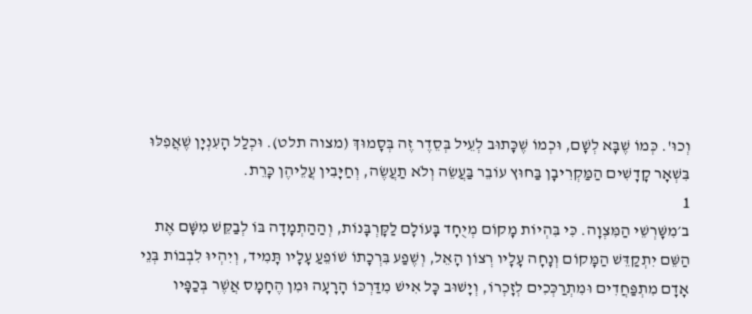וְכוּ'. כְּמוֹ שֶׁבָּא לְשָׁם, וּכְמוֹ שֶׁכָּתוּב לְעֵיל בְּסֵדֶר זֶה בְּסָמוּךְ (מצוה תלט). וּכְלַל הָעִנְיָן שֶׁאֲפִלּוּ בִּשְׁאָר קָדָשִׁים הַמַּקְרִיבָן בַּחוּץ עוֹבֵר בַּעֲשֵׂה וְלֹא תַעֲשֶׂה, וְחַיָּבִין עֲלֵיהֶן כָּרֵת.
1
ב׳מִשָּׁרְשֵׁי הַמִּצְוָה. כִּי בִּהְיוֹת מָקוֹם מְיֻחָד בָּעוֹלָם לַקָּרְבָּנוֹת, וְהַהַתְמָדָה בּוֹ לְבַקֵּשׁ מִשָּׁם אֶת הַשֵּׁם יִתְקַדֵּשׁ הַמָּקוֹם וְנָחָה עָלָיו רְצוֹן הָאֵל, וְשֶׁפַע בִּרְכָתוֹ שׁוֹפֵעַ עָלָיו תָּמִיד, וְיִהְיוּ לִבְבוֹת בְּנֵי אָדָם מִתְפַּחֲדִים וּמִתְרַכְּכִים לְזָכְרוֹ, וְיָשׁוּב כָּל אִישׁ מִדַּרְכּוֹ הָרָעָה וּמִן הֶחָמָס אֲשֶׁר בְּכַפָּיו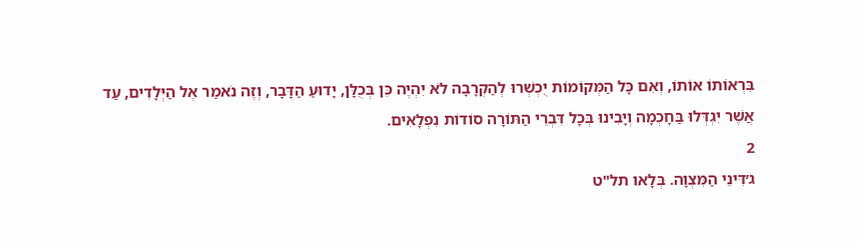בִּרְאוֹתוֹ אוֹתוֹ, וְאִם כָּל הַמְּקוֹמוֹת יֻכְשְׁרוּ לְהַקְרָבָה לֹא יִהְיֶה כֵּן בְּכֻלָּן, יָדוּעַ הַדָּבָר, וְזֶה נֹאמַר אֶל הַיְּלָדִים, עַד אֲשֶׁר יִגְדְּלוּ בַּחָכְמָה וְיָבִינוּ בְּכָל דִּבְרֵי הַתּוֹרָה סוֹדוֹת נִפְלָאִים.
2
ג׳דִּינֵי הַמִּצְוָה. בְּלָאו תל"ט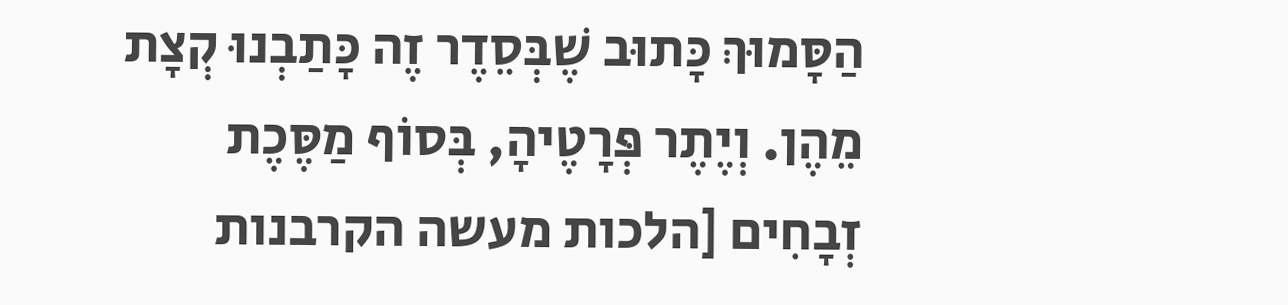הַסָּמוּךְ כָּתוּב שֶׁבְּסֵדֶר זֶה כָּתַבְנוּ קְצָת מֵהֶן. וְיֶתֶר פְּרָטֶיהָ, בְּסוֹף מַסֶּכֶת זְבָחִים [הלכות מעשה הקרבנות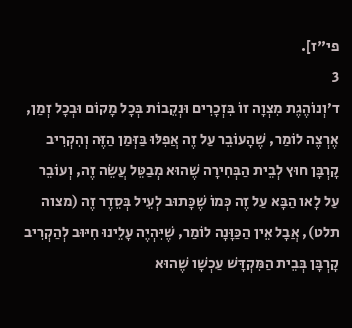פי"ז].
3
ד׳וְנוֹהֶגֶת מִצְוָה זוֹ בִּזְכָרִים וּנְקֵבוֹת בְּכָל מָקוֹם וּבְכָל זְמַן, אֶרְצֶה לוֹמַר, שֶׁהָעוֹבֵר עַל זֶה אֲפִלּוּ בַּזְּמַן הַזֶּה וְהִקְרִיב קָרְבָּן חוּץ לְבֵית הַבְּחִירָה שֶׁהוּא מְבַטֵּל עֲשֵׂה זֶה, וְעוֹבֵר עַל לָאו הַבָּא עַל זֶה כְּמוֹ שֶׁכָּתוּב לְעֵיל בְּסֵדֶר זֶה (מצוה תלט), אֲבָל אֵין הַכַּוָּנָה לוֹמַר, שֶׁיִּהְיֶה עָלֵינוּ חִיּוּב לְהַקְרִיב קָרְבָּן בְּבֵית הַמִּקְדָּשׁ עַכְשָׁו שֶׁהוּא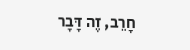חָרֵב, זֶה דָּבָר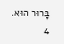בָּרוּר הוּא.
4